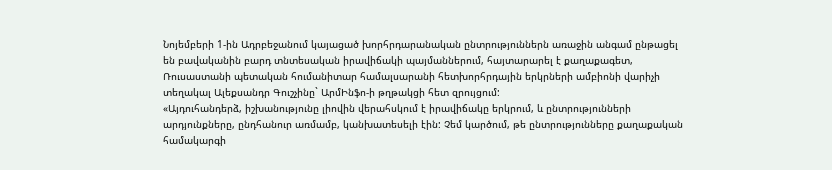Նոյեմբերի 1-ին Ադրբեջանում կայացած խորհրդարանական ընտրություններն առաջին անգամ ընթացել են բավականին բարդ տնտեսական իրավիճակի պայմաններում, հայտարարել է քաղաքագետ, Ռուսաստանի պետական հումանիտար համալսարանի հետխորհրդային երկրների ամբիոնի վարիչի տեղակալ Ալեքսանդր Գուշչինը` ԱրմԻնֆո-ի թղթակցի հետ զրույցում:
«Այդուհանդերձ, իշխանությունը լիովին վերահսկում է իրավիճակը երկրում, և ընտրությունների արդյունքները, ընդհանուր առմամբ, կանխատեսելի էին: Չեմ կարծում, թե ընտրությունները քաղաքական համակարգի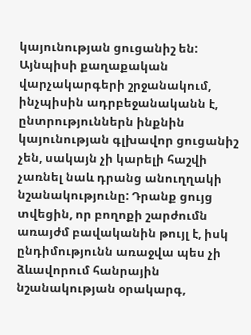կայունության ցուցանիշ են: Այնպիսի քաղաքական վարչակարգերի շրջանակում, ինչպիսին ադրբեջանականն է, ընտրություններն ինքնին կայունության գլխավոր ցուցանիշ չեն, սակայն չի կարելի հաշվի չառնել նաև դրանց անուղղակի նշանակությունը: Դրանք ցույց տվեցին, որ բողոքի շարժումն առայժմ բավականին թույլ է, իսկ ընդիմությունն առաջվա պես չի ձևավորում հանրային նշանակության օրակարգ,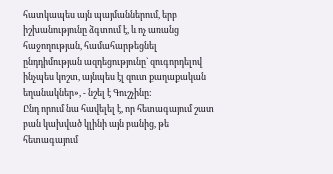հատկապես այն պայմաններում, երբ իշխանությունը ձգտում է, և ոչ առանց հաջողության, համահարթեցնել ընդդիմության ազդեցությունը` զուգորդելով ինչպես կոշտ, այնպես էլ զուտ քաղաքական եղանակներ», - նշել է Գուշչինը:
Ընդ որում նա հավելել է, որ հետագայում շատ բան կախված կլինի այն բանից, թե հետագայում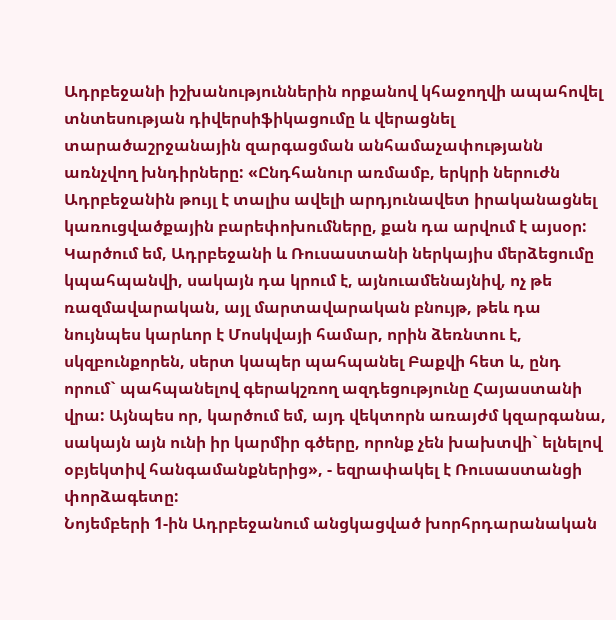Ադրբեջանի իշխանություններին որքանով կհաջողվի ապահովել տնտեսության դիվերսիֆիկացումը և վերացնել տարածաշրջանային զարգացման անհամաչափությանն առնչվող խնդիրները: «Ընդհանուր առմամբ, երկրի ներուժն Ադրբեջանին թույլ է տալիս ավելի արդյունավետ իրականացնել կառուցվածքային բարեփոխումները, քան դա արվում է այսօր: Կարծում եմ, Ադրբեջանի և Ռուսաստանի ներկայիս մերձեցումը կպահպանվի, սակայն դա կրում է, այնուամենայնիվ, ոչ թե ռազմավարական, այլ մարտավարական բնույթ, թեև դա նույնպես կարևոր է Մոսկվայի համար, որին ձեռնտու է, սկզբունքորեն, սերտ կապեր պահպանել Բաքվի հետ և, ընդ որում` պահպանելով գերակշռող ազդեցությունը Հայաստանի վրա: Այնպես որ, կարծում եմ, այդ վեկտորն առայժմ կզարգանա, սակայն այն ունի իր կարմիր գծերը, որոնք չեն խախտվի` ելնելով օբյեկտիվ հանգամանքներից», - եզրափակել է Ռուսաստանցի փորձագետը:
Նոյեմբերի 1-ին Ադրբեջանում անցկացված խորհրդարանական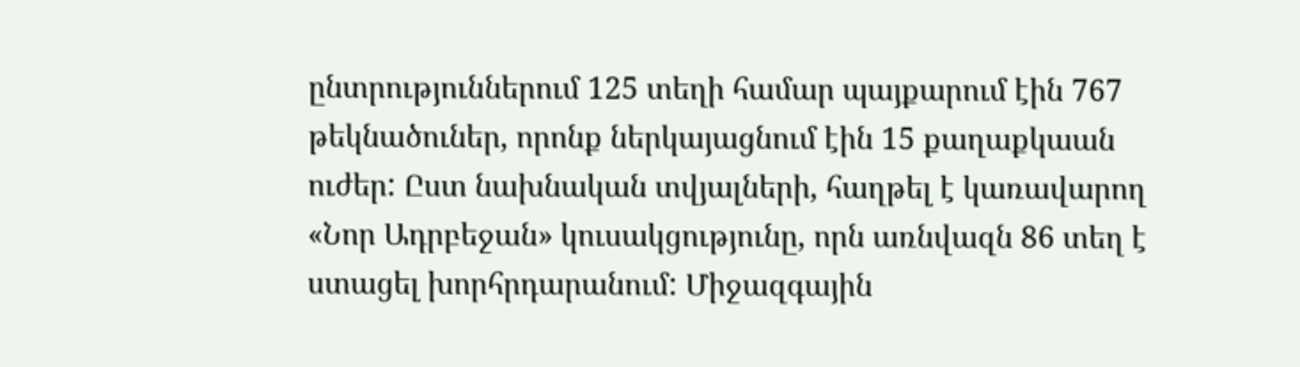ընտրություններում 125 տեղի համար պայքարում էին 767 թեկնածուներ, որոնք ներկայացնում էին 15 քաղաքկաան ուժեր: Ըստ նախնական տվյալների, հաղթել է կառավարող «Նոր Ադրբեջան» կուսակցությունը, որն առնվազն 86 տեղ է ստացել խորհրդարանում: Միջազգային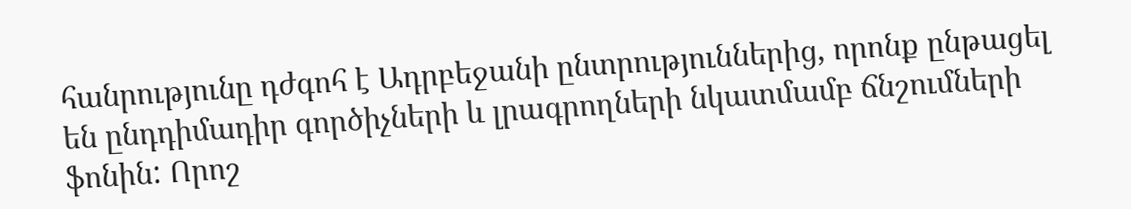հանրությունը դժգոհ է Ադրբեջանի ընտրություններից, որոնք ընթացել են ընդդիմադիր գործիչների և լրագրողների նկատմամբ ճնշումների ֆոնին: Որոշ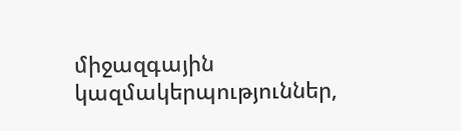միջազգային կազմակերպություններ,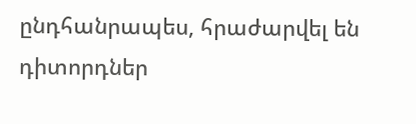ընդհանրապես, հրաժարվել են դիտորդներ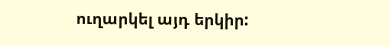ուղարկել այդ երկիր: